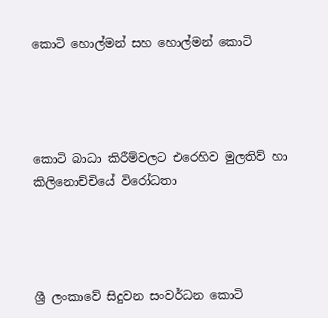කොටි හොල්මන් සහ හොල්මන් කොටි




කොටි බාධා කිරීම්වලට එරෙහිව මුලතිව් හා කිලිනොච්චියේ විරෝධතා




ශ්‍රී ලංකාවේ සිදුවන සංවර්ධන කොටි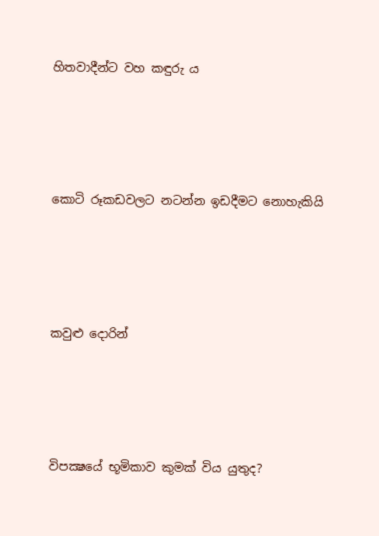හිතවාදීන්ට වහ කඳුරු ය




කොටි රූකඩවලට නටන්න ඉඩදීමට නොහැකියි




කවුළු දොරින්




විපක්‍ෂයේ භූමිකාව කුමක් විය යුතුද?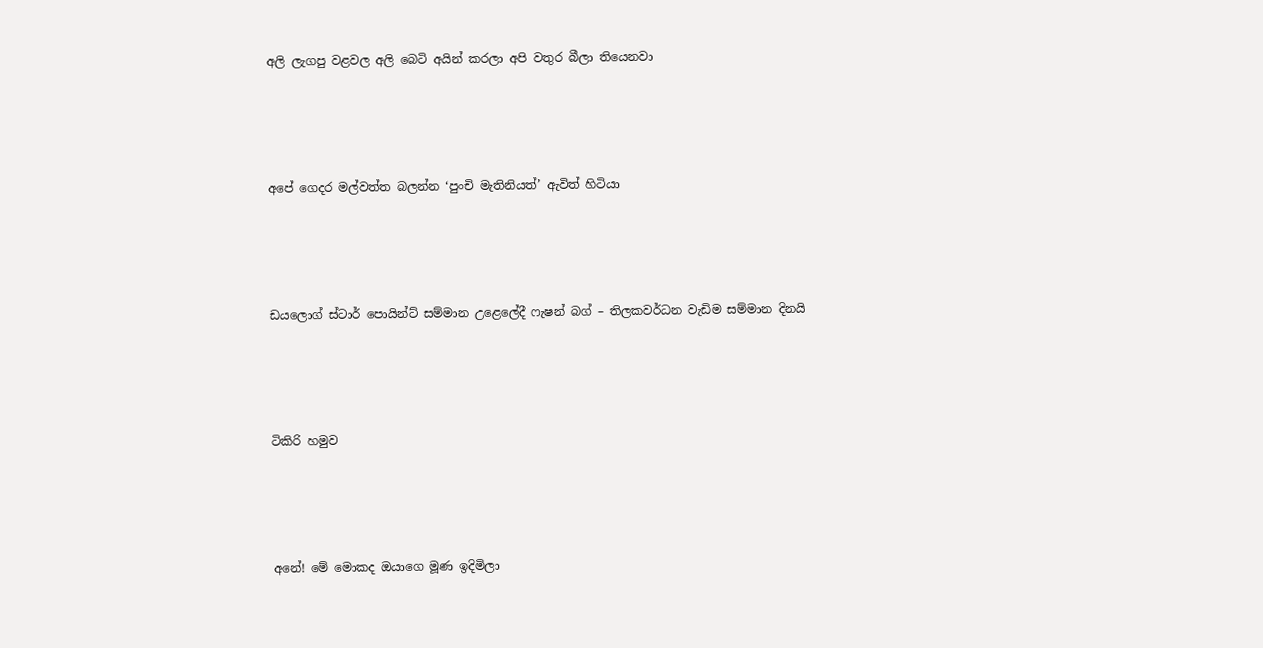අලි ලැගපු වළවල අලි බෙටි අයින් කරලා අපි වතුර බීලා තියෙනවා




අපේ ගෙදර මල්වත්ත බලන්න ‘පුංචි මැතිනියත්’ ඇවිත් හිටියා




ඩයලොග් ස්ටාර් පොයින්ට් සම්මාන උළෙලේදී ෆැෂන් බග් – තිලකවර්ධන වැඩිම සම්මාන දිනයි




ටිකිරි හමුව




අනේ! මේ මොකද ඔයාගෙ මූණ ඉදිමිලා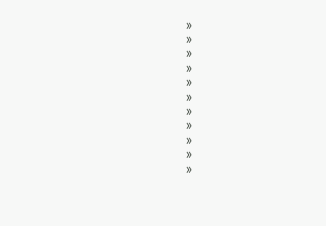»
»
»
»
»
»
»
»
»
»
»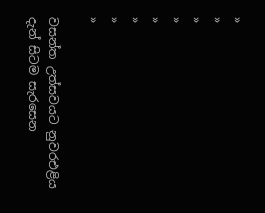»
»
»
»
»
»
»
»

වසන්ත උත්සවයට නුවරඑළිය දැන් සිටම සැරසෙන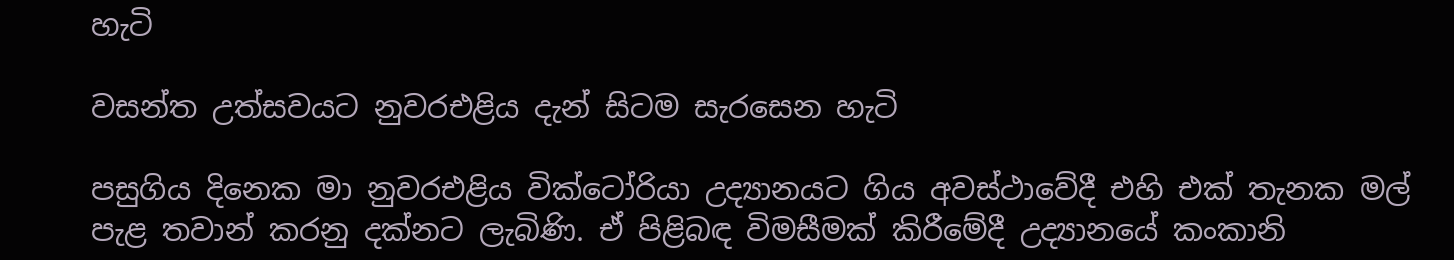හැටි

වසන්ත උත්සවයට නුවරඑළිය දැන් සිටම සැරසෙන හැටි

පසුගිය දිනෙක මා නුවරඑළිය වික්ටෝරියා උද්‍යානයට ගිය අවස්ථාවේදී එහි එක් තැනක මල් පැළ තවාන් කරනු දක්නට ලැබිණි. ඒ පිළිබඳ විමසීමක් කිරීමේදී උද්‍යානයේ කංකානි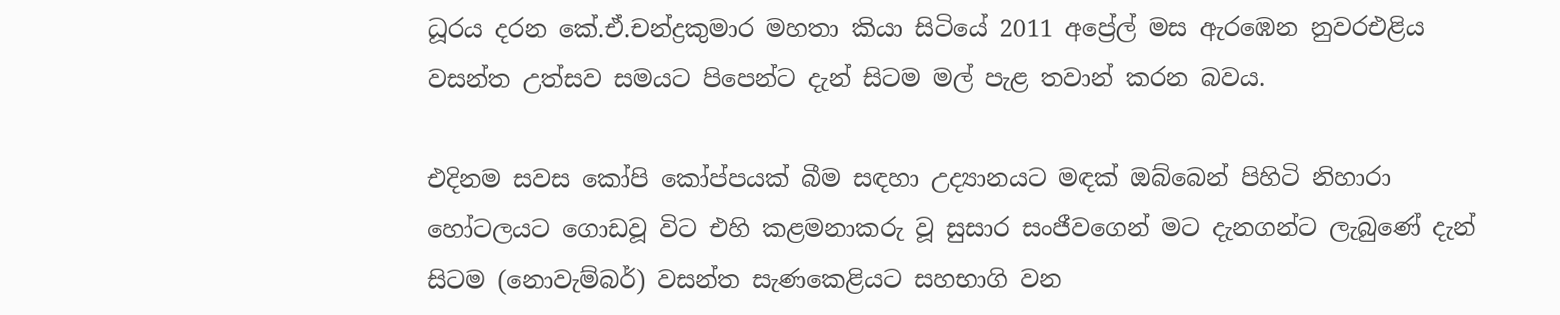ධූරය දරන කේ.ඒ.චන්ද්‍රකුමාර මහතා කියා සිටියේ 2011 අප්‍රේල් මස ඇරඹෙන නුවරඑළිය වසන්ත උත්සව සමයට පිපෙන්ට දැන් සිටම මල් පැළ තවාන් කරන බවය.

එදිනම සවස කෝපි කෝප්පයක් බීම සඳහා උද්‍යානයට මඳක් ඔබ්බෙන් පිහිටි නිහාරා හෝටලයට ගොඩවූ විට එහි කළමනාකරු වූ සුසාර සංජීවගෙන් මට දැනගන්ට ලැබුණේ දැන් සිටම (නොවැම්බර්) වසන්ත සැණකෙළියට සහභාගි වන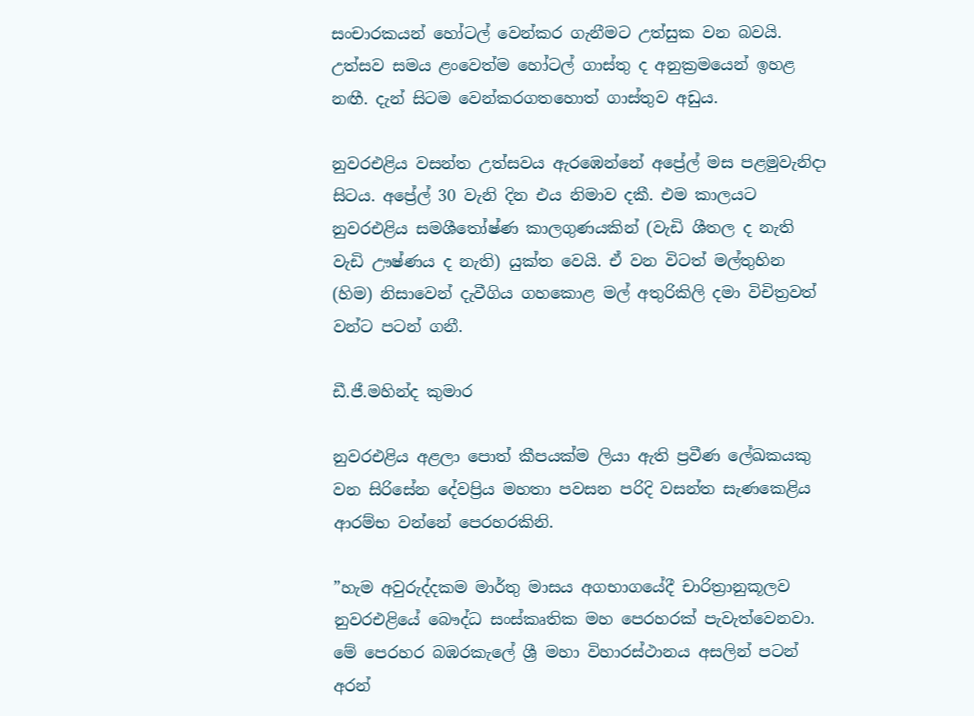සංචාරකයන් හෝටල් වෙන්කර ගැනීමට උත්සුක වන බවයි. උත්සව සමය ළංවෙත්ම හෝටල් ගාස්තු ද අනුක්‍රමයෙන් ඉහළ නඟී. දැන් සිටම වෙන්කරගතහොත් ගාස්තුව අඩුය.

නුවරඑළිය වසන්ත උත්සවය ඇරඹෙන්නේ අප්‍රේල් මස පළමුවැනිදා සිටය. අප්‍රේල් 30 වැනි දින එය නිමාව දකී. එම කාලයට නුවරඑළිය සමශීතෝෂ්ණ කාලගුණයකින් (වැඩි ශීතල ද නැති වැඩි ඌෂ්ණය ද නැති) යුක්ත වෙයි. ඒ වන විටත් මල්තුහින (හිම) නිසාවෙන් දැවීගිය ගහකොළ මල් අතුරිකිලි දමා විචිත්‍රවත් වන්ට පටන් ගනී.

ඩී.ජී.මහින්ද කුමාර

නුවරඑළිය අළලා පොත් කීපයක්ම ලියා ඇති ප්‍රවීණ ලේඛකයකු වන සිරිසේන දේවප්‍රිය මහතා පවසන පරිදි වසන්ත සැණකෙළිය ආරම්භ වන්නේ පෙරහරකිනි.

”හැම අවුරුද්දකම මාර්තු මාසය අගභාගයේදී චාරිත්‍රානුකූලව නුවරඑළියේ බෞද්ධ සංස්කෘතික මහ පෙරහරක් පැවැත්වෙනවා. මේ පෙරහර බඹරකැලේ ශ්‍රී මහා විහාරස්ථානය අසලින් පටන් අරන්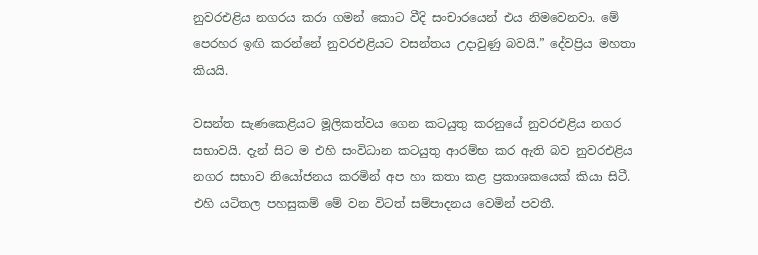නුවරඑළිය නගරය කරා ගමන් කොට වීදි සංචාරයෙන් එය නිමවෙනවා. මේ පෙරහර ඉඟි කරන්නේ නුවරඑළියට වසන්තය උදාවුණු බවයි.” දේවප්‍රිය මහතා කියයි.

වසන්ත සැණකෙළියට මූලිකත්වය ගෙන කටයුතු කරනුයේ නුවරඑළිය නගර සභාවයි. දැන් සිට ම එහි සංවිධාන කටයුතු ආරම්භ කර ඇති බව නුවරඑළිය නගර සභාව නියෝජනය කරමින් අප හා කතා කළ ප්‍රකාශකයෙක් කියා සිටී. එහි යටිතල පහසුකම් මේ වන විටත් සම්පාදනය වෙමින් පවතී.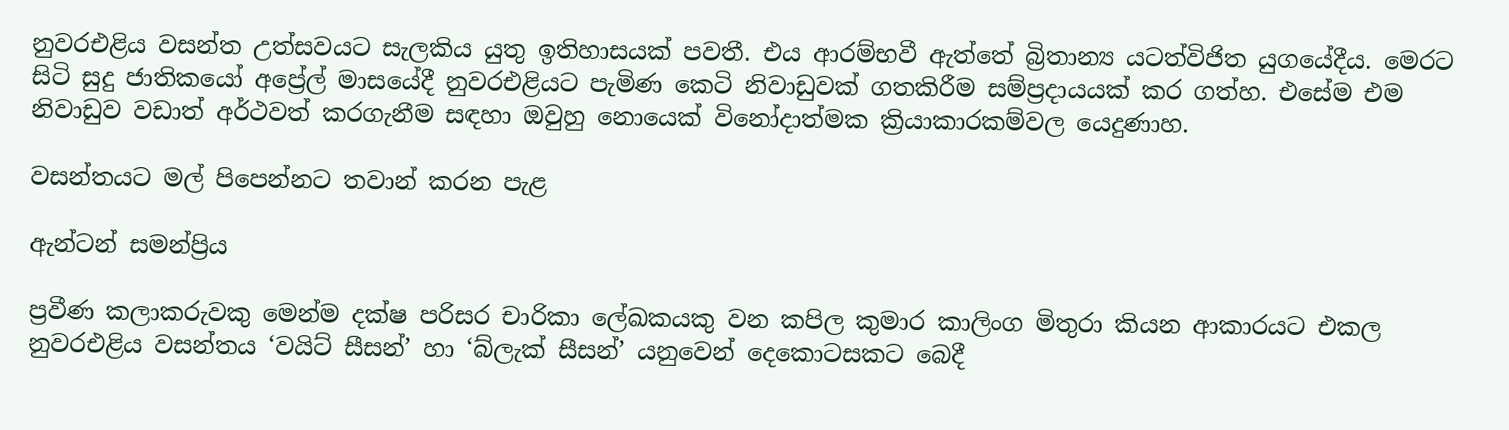නුවරඑළිය වසන්ත උත්සවයට සැලකිය යුතු ඉතිහාසයක් පවතී. එය ආරම්භවී ඇත්තේ බ්‍රිතාන්‍ය යටත්විජිත යුගයේදීය. මෙරට සිටි සුදු ජාතිකයෝ අප්‍රේල් මාසයේදී නුවරඑළියට පැමිණ කෙටි නිවාඩුවක් ගතකිරීම සම්ප්‍රදායයක් කර ගත්හ. එසේම එම නිවාඩුව වඩාත් අර්ථවත් කරගැනීම සඳහා ඔවුහු නොයෙක් විනෝදාත්මක ක්‍රියාකාරකම්වල යෙදුණාහ.

වසන්තයට මල් පිපෙන්නට තවාන් කරන පැළ

ඇන්ටන් සමන්ප්‍රිය

ප්‍රවීණ කලාකරුවකු මෙන්ම දක්ෂ පරිසර චාරිකා ලේඛකයකු වන කපිල කුමාර කාලිංග මිතුරා කියන ආකාරයට එකල නුවරඑළිය වසන්තය ‘වයිට් සීසන්’ හා ‘බ්ලැක් සීසන්’ යනුවෙන් දෙකොටසකට බෙදී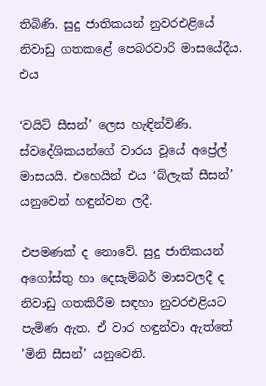තිබිණි. සුදු ජාතිකයන් නුවරඑළියේ නිවාඩු ගතකළේ පෙබරවාරි මාසයේදීය. එය

‘වයිට් සීසන්’ ලෙස හැඳින්විණි. ස්වදේශිකයන්ගේ වාරය වූයේ අප්‍රේල් මාසයයි. එහෙයින් එය ‘බ්ලැක් සීසන්’ යනුවෙන් හඳුන්වන ලදී.

එපමණක් ද නොවේ. සුදු ජාතිකයන් අගෝස්තු හා දෙසැම්බර් මාසවලදී ද නිවාඩු ගතකිරීම සඳහා නුවරඑළියට පැමිණ ඇත. ඒ වාර හඳුන්වා ඇත්තේ ’මිනි සීසන්’ යනුවෙනි.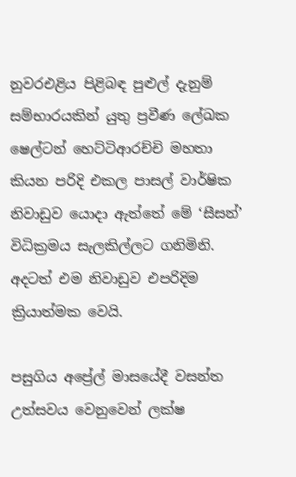නුවරඑළිය පිළිබඳ පුළුල් දැනුම් සම්භාරයකින් යුතු ප්‍රවීණ ලේඛක ෂෙල්ටන් හෙට්ටිආරච්චි මහතා කියන පරිදි එකල පාසල් වාර්ෂික නිවාඩුව යොදා ඇත්තේ මේ ‘සීසන්’ විධික්‍රමය සැලකිල්ලට ගනිමිනි. අදටත් එම නිවාඩුව එපරිදිම ක්‍රියාත්මක වෙයි.

පසුගිය අප්‍රේල් මාසයේදී වසන්ත උත්සවය වෙනුවෙන් ලක්ෂ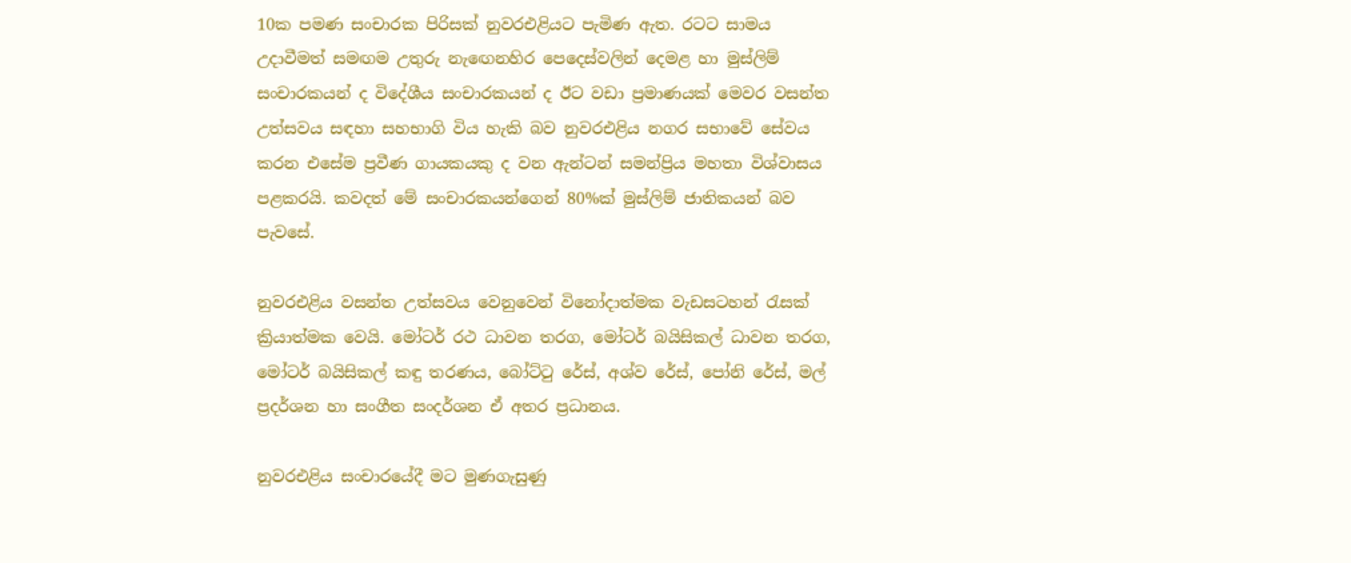10ක පමණ සංචාරක පිරිසක් නුවරඑළියට පැමිණ ඇත. රටට සාමය උදාවීමත් සමඟම උතුරු නැඟෙනහිර පෙදෙස්වලින් දෙමළ හා මුස්ලිම් සංචාරකයන් ද විදේශීය සංචාරකයන් ද ඊට වඩා ප්‍රමාණයක් මෙවර වසන්ත උත්සවය සඳහා සහභාගි විය හැකි බව නුවරඑළිය නගර සභාවේ සේවය කරන එසේම ප්‍රවීණ ගායකයකු ද වන ඇන්ටන් සමන්ප්‍රිය මහතා විශ්වාසය පළකරයි. කවදත් මේ සංචාරකයන්ගෙන් 80%ක් මුස්ලිම් ජාතිකයන් බව පැවසේ.

නුවරඑළිය වසන්ත උත්සවය වෙනුවෙන් විනෝදාත්මක වැඩසටහන් රැසක් ක්‍රියාත්මක වෙයි. මෝටර් රථ ධාවන තරග, මෝටර් බයිසිකල් ධාවන තරග, මෝටර් බයිසිකල් කඳු තරණය, බෝට්ටු රේස්, අශ්ව රේස්, පෝනි රේස්, මල් ප්‍රදර්ශන හා සංගීත සංදර්ශන ඒ අතර ප්‍රධානය.

නුවරඑළිය සංචාරයේදී මට මුණගැසුණු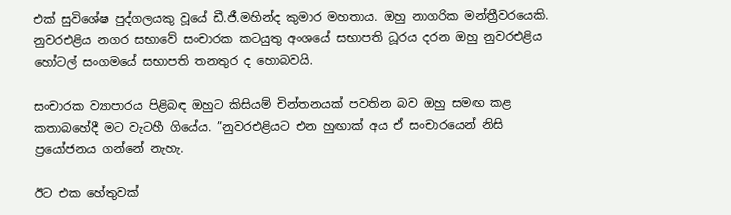එක් සුවිශේෂ පුද්ගලයකු වූයේ ඩී.ජී.මහින්ද කුමාර මහතාය. ඔහු නාගරික මන්ත්‍රීවරයෙකි. නුවරඑළිය නගර සභාවේ සංචාරක කටයුතු අංශයේ සභාපති ධූරය දරන ඔහු නුවරඑළිය හෝටල් සංගමයේ සභාපති තනතුර ද හොබවයි.

සංචාරක ව්‍යාපාරය පිළිබඳ ඔහුට කිසියම් චින්තනයක් පවතින බව ඔහු සමඟ කළ කතාබහේදී මට වැටහී ගියේය. ”නුවරඑළියට එන හුඟාක් අය ඒ සංචාරයෙන් නිසි ප්‍රයෝජනය ගන්නේ නැහැ.

ඊට එක හේතුවක්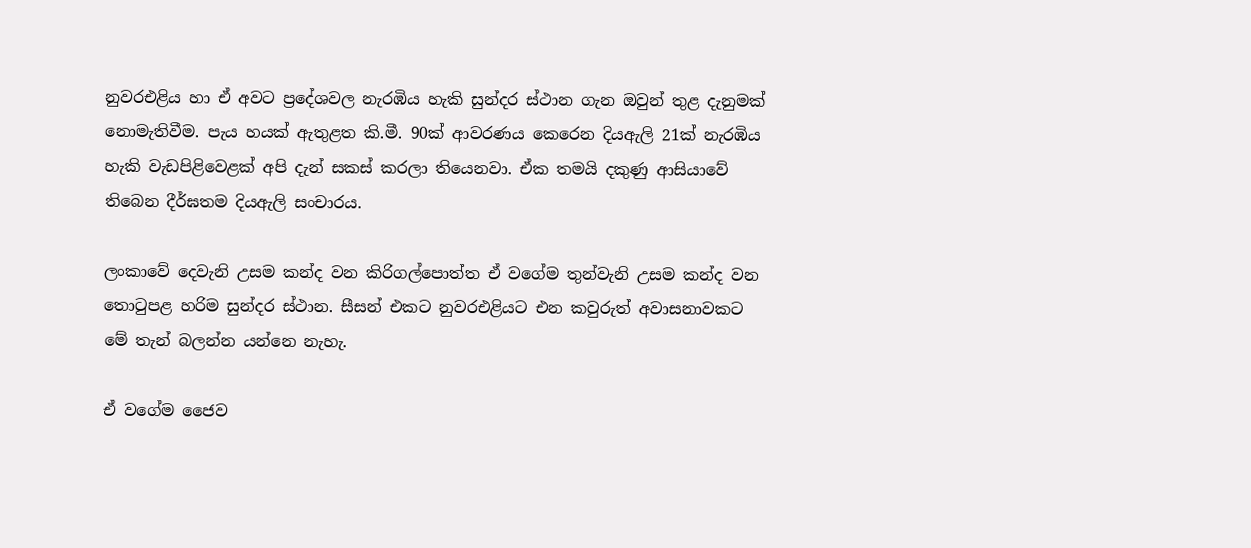නුවරඑළිය හා ඒ අවට ප්‍රදේශවල නැරඹිය හැකි සුන්දර ස්ථාන ගැන ඔවුන් තුළ දැනුමක් නොමැතිවීම. පැය හයක් ඇතුළත කි.මී. 90ක් ආවරණය කෙරෙන දියඇලි 21ක් නැරඹිය හැකි වැඩපිළිවෙළක් අපි දැන් සකස් කරලා තියෙනවා. ඒක තමයි දකුණු ආසියාවේ තිබෙන දීර්ඝතම දියඇලි සංචාරය.

ලංකාවේ දෙවැනි උසම කන්ද වන කිරිගල්පොත්ත ඒ වගේම තුන්වැනි උසම කන්ද වන තොටුපළ හරිම සුන්දර ස්ථාන. සීසන් එකට නුවරඑළියට එන කවුරුත් අවාසනාවකට මේ තැන් බලන්න යන්නෙ නැහැ.

ඒ වගේම ජෛව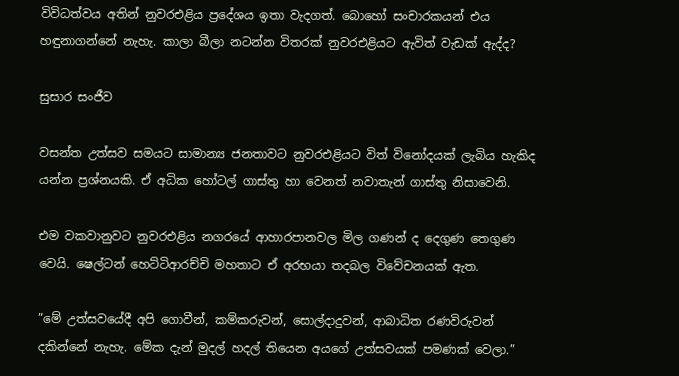විවිධත්වය අතින් නුවරඑළිය ප්‍රදේශය ඉතා වැදගත්. බොහෝ සංචාරකයන් එය හඳුනාගන්නේ නැහැ. කාලා බීලා නටන්න විතරක් නුවරඑළියට ඇවිත් වැඩක් ඇද්ද?

සුසාර සංජීව

වසන්ත උත්සව සමයට සාමාන්‍ය ජනතාවට නුවරඑළියට විත් විනෝදයක් ලැබිය හැකිද යන්න ප්‍රශ්නයකි. ඒ අධික හෝටල් ගාස්තු හා වෙනත් නවාතැන් ගාස්තු නිසාවෙනි.

එම වකවානුවට නුවරඑළිය නගරයේ ආහාරපානවල මිල ගණන් ද දෙගුණ තෙගුණ වෙයි. ෂෙල්ටන් හෙට්ටිආරච්චි මහතාට ඒ අරභයා තදබල විවේචනයක් ඇත.

”මේ උත්සවයේදී අපි ගොවීන්, කම්කරුවන්, සොල්දාදුවන්, ආබාධිත රණවිරුවන් දකින්නේ නැහැ. මේක දැන් මුදල් හදල් තියෙන අයගේ උත්සවයක් පමණක් වෙලා.”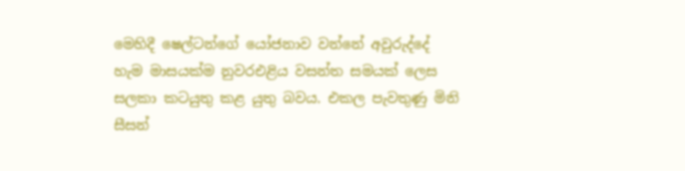මෙහිදී ෂෙල්ටන්ගේ යෝජනාව වන්නේ අවුරුද්දේ හැම මාසයක්ම නුවරඑළිය වසන්ත සමයක් ලෙස සලකා කටයුතු කළ යුතු බවය. එකල පැවතුණු මිනි සීසන්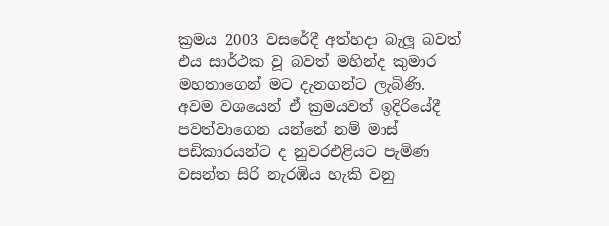ක්‍රමය 2003 වසරේදී අත්හදා බැලූ බවත් එය සාර්ථක වූ බවත් මහින්ද කුමාර මහතාගෙන් මට දැනගන්ට ලැබිණි. අවම වශයෙන් ඒ ක්‍රමයවත් ඉදිරියේදී පවත්වාගෙන යන්නේ නම් මාස් පඩිකාරයන්ට ද නුවරඑළියට පැමිණ වසන්ත සිරි නැරඹිය හැකි වනු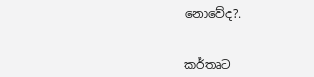නොවේද?.


කර්තෘට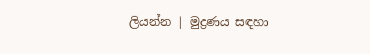ලියන්න | මුද්‍රණය සඳහා